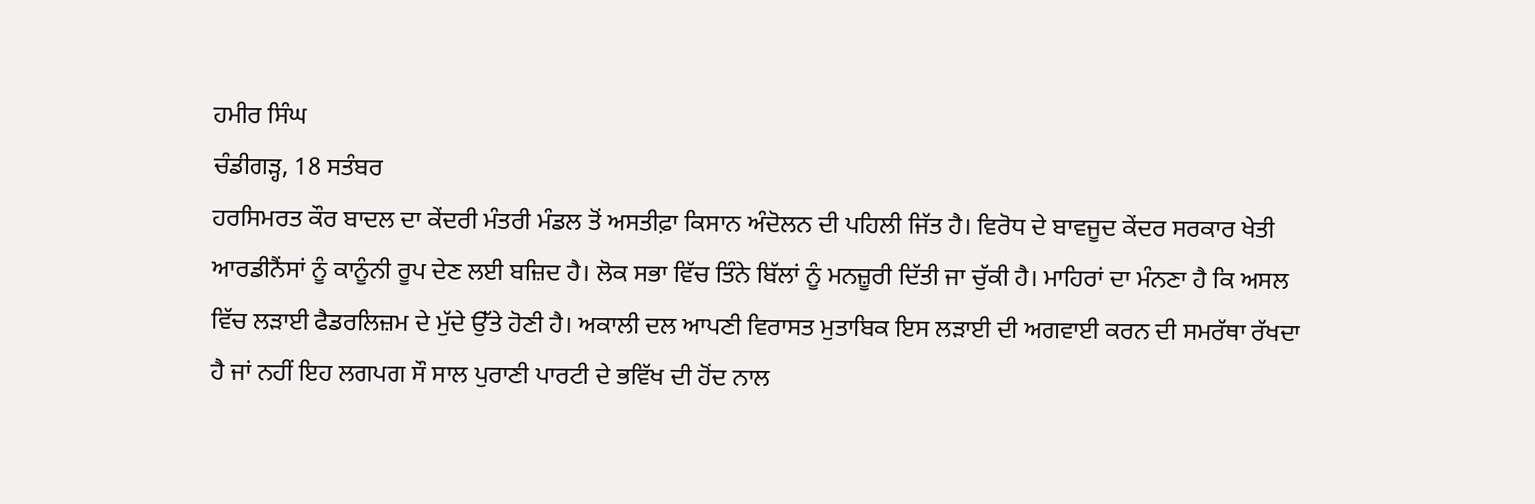ਹਮੀਰ ਸਿੰਘ
ਚੰਡੀਗੜ੍ਹ, 18 ਸਤੰਬਰ
ਹਰਸਿਮਰਤ ਕੌਰ ਬਾਦਲ ਦਾ ਕੇਂਦਰੀ ਮੰਤਰੀ ਮੰਡਲ ਤੋਂ ਅਸਤੀਫ਼ਾ ਕਿਸਾਨ ਅੰਦੋਲਨ ਦੀ ਪਹਿਲੀ ਜਿੱਤ ਹੈ। ਵਿਰੋਧ ਦੇ ਬਾਵਜੂਦ ਕੇਂਦਰ ਸਰਕਾਰ ਖੇਤੀ ਆਰਡੀਨੈਂਸਾਂ ਨੂੰ ਕਾਨੂੰਨੀ ਰੂਪ ਦੇਣ ਲਈ ਬਜ਼ਿਦ ਹੈ। ਲੋਕ ਸਭਾ ਵਿੱਚ ਤਿੰਨੇ ਬਿੱਲਾਂ ਨੂੰ ਮਨਜ਼ੂਰੀ ਦਿੱਤੀ ਜਾ ਚੁੱਕੀ ਹੈ। ਮਾਹਿਰਾਂ ਦਾ ਮੰਨਣਾ ਹੈ ਕਿ ਅਸਲ ਵਿੱਚ ਲੜਾਈ ਫੈਡਰਲਿਜ਼ਮ ਦੇ ਮੁੱਦੇ ਉੱਤੇ ਹੋਣੀ ਹੈ। ਅਕਾਲੀ ਦਲ ਆਪਣੀ ਵਿਰਾਸਤ ਮੁਤਾਬਿਕ ਇਸ ਲੜਾਈ ਦੀ ਅਗਵਾਈ ਕਰਨ ਦੀ ਸਮਰੱਥਾ ਰੱਖਦਾ ਹੈ ਜਾਂ ਨਹੀਂ ਇਹ ਲਗਪਗ ਸੌ ਸਾਲ ਪੁਰਾਣੀ ਪਾਰਟੀ ਦੇ ਭਵਿੱਖ ਦੀ ਹੋਂਦ ਨਾਲ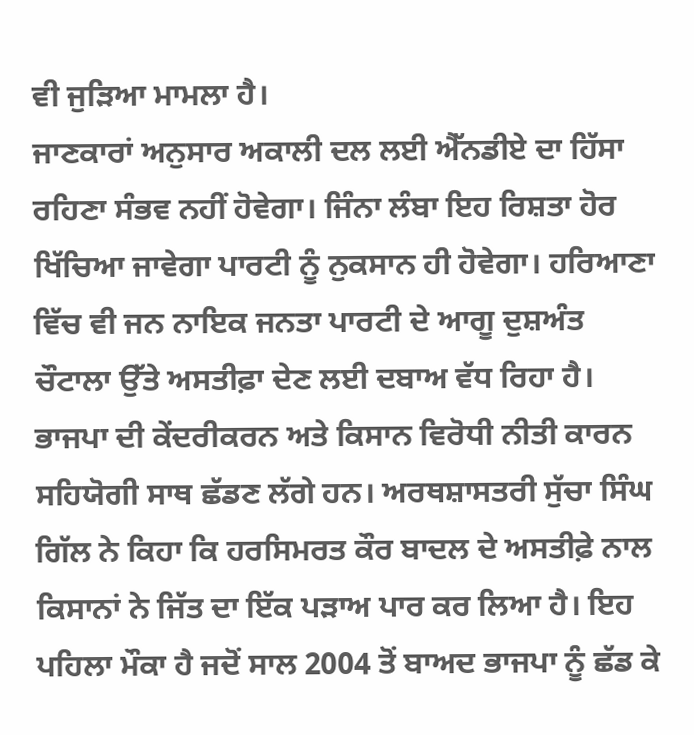ਵੀ ਜੁੜਿਆ ਮਾਮਲਾ ਹੈ।
ਜਾਣਕਾਰਾਂ ਅਨੁਸਾਰ ਅਕਾਲੀ ਦਲ ਲਈ ਐੱਨਡੀਏ ਦਾ ਹਿੱਸਾ ਰਹਿਣਾ ਸੰਭਵ ਨਹੀਂ ਹੋਵੇਗਾ। ਜਿੰਨਾ ਲੰਬਾ ਇਹ ਰਿਸ਼ਤਾ ਹੋਰ ਖਿੱਚਿਆ ਜਾਵੇਗਾ ਪਾਰਟੀ ਨੂੰ ਨੁਕਸਾਨ ਹੀ ਹੋਵੇਗਾ। ਹਰਿਆਣਾ ਵਿੱਚ ਵੀ ਜਨ ਨਾਇਕ ਜਨਤਾ ਪਾਰਟੀ ਦੇ ਆਗੂ ਦੁਸ਼ਅੰਤ ਚੌਟਾਲਾ ਉੱਤੇ ਅਸਤੀਫ਼ਾ ਦੇਣ ਲਈ ਦਬਾਅ ਵੱਧ ਰਿਹਾ ਹੈ। ਭਾਜਪਾ ਦੀ ਕੇਂਦਰੀਕਰਨ ਅਤੇ ਕਿਸਾਨ ਵਿਰੋਧੀ ਨੀਤੀ ਕਾਰਨ ਸਹਿਯੋਗੀ ਸਾਥ ਛੱਡਣ ਲੱਗੇ ਹਨ। ਅਰਥਸ਼ਾਸਤਰੀ ਸੁੱਚਾ ਸਿੰਘ ਗਿੱਲ ਨੇ ਕਿਹਾ ਕਿ ਹਰਸਿਮਰਤ ਕੌਰ ਬਾਦਲ ਦੇ ਅਸਤੀਫ਼ੇ ਨਾਲ ਕਿਸਾਨਾਂ ਨੇ ਜਿੱਤ ਦਾ ਇੱਕ ਪੜਾਅ ਪਾਰ ਕਰ ਲਿਆ ਹੈ। ਇਹ ਪਹਿਲਾ ਮੌਕਾ ਹੈ ਜਦੋਂ ਸਾਲ 2004 ਤੋਂ ਬਾਅਦ ਭਾਜਪਾ ਨੂੰ ਛੱਡ ਕੇ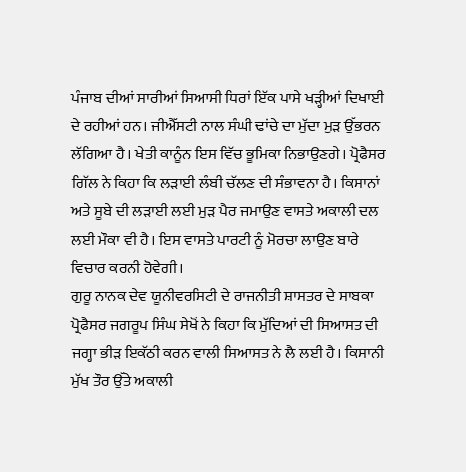ਪੰਜਾਬ ਦੀਆਂ ਸਾਰੀਆਂ ਸਿਆਸੀ ਧਿਰਾਂ ਇੱਕ ਪਾਸੇ ਖੜ੍ਹੀਆਂ ਦਿਖਾਈ ਦੇ ਰਹੀਆਂ ਹਨ। ਜੀਐੱਸਟੀ ਨਾਲ ਸੰਘੀ ਢਾਂਚੇ ਦਾ ਮੁੱਦਾ ਮੁੜ ਉੱਭਰਨ ਲੱਗਿਆ ਹੈ। ਖੇਤੀ ਕਾਨੂੰਨ ਇਸ ਵਿੱਚ ਭੂਮਿਕਾ ਨਿਭਾਉਣਗੇ। ਪ੍ਰੋਫੈਸਰ ਗਿੱਲ ਨੇ ਕਿਹਾ ਕਿ ਲੜਾਈ ਲੰਬੀ ਚੱਲਣ ਦੀ ਸੰਭਾਵਨਾ ਹੈ। ਕਿਸਾਨਾਂ ਅਤੇ ਸੂਬੇ ਦੀ ਲੜਾਈ ਲਈ ਮੁੜ ਪੈਰ ਜਮਾਉਣ ਵਾਸਤੇ ਅਕਾਲੀ ਦਲ ਲਈ ਮੌਕਾ ਵੀ ਹੈ। ਇਸ ਵਾਸਤੇ ਪਾਰਟੀ ਨੂੰ ਮੋਰਚਾ ਲਾਉਣ ਬਾਰੇ ਵਿਚਾਰ ਕਰਨੀ ਹੋਵੇਗੀ।
ਗੁਰੂ ਨਾਨਕ ਦੇਵ ਯੂਨੀਵਰਸਿਟੀ ਦੇ ਰਾਜਨੀਤੀ ਸ਼ਾਸਤਰ ਦੇ ਸਾਬਕਾ ਪ੍ਰੋਫੈਸਰ ਜਗਰੂਪ ਸਿੰਘ ਸੇਖੋਂ ਨੇ ਕਿਹਾ ਕਿ ਮੁੱਦਿਆਂ ਦੀ ਸਿਆਸਤ ਦੀ ਜਗ੍ਹਾ ਭੀੜ ਇਕੱਠੀ ਕਰਨ ਵਾਲੀ ਸਿਆਸਤ ਨੇ ਲੈ ਲਈ ਹੈ। ਕਿਸਾਨੀ ਮੁੱਖ ਤੌਰ ਉੱਤੇ ਅਕਾਲੀ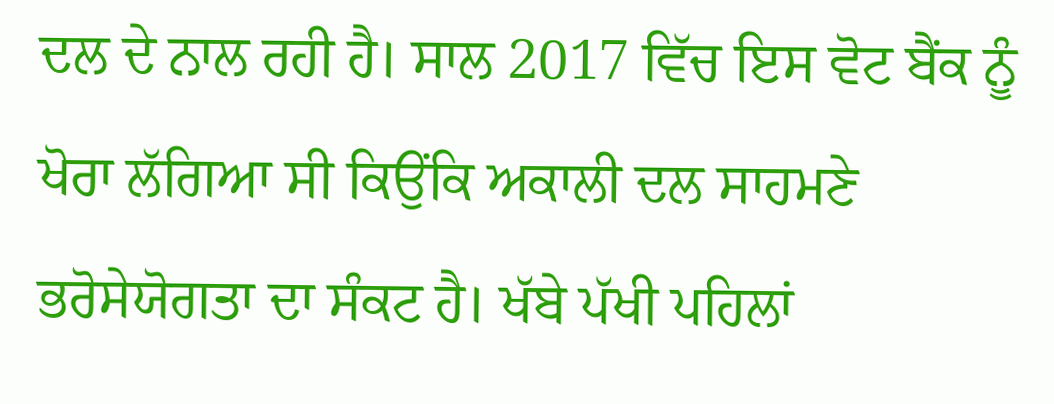ਦਲ ਦੇ ਨਾਲ ਰਹੀ ਹੈ। ਸਾਲ 2017 ਵਿੱਚ ਇਸ ਵੋਟ ਬੈਂਕ ਨੂੰ ਖੋਰਾ ਲੱਗਿਆ ਸੀ ਕਿਉਂਕਿ ਅਕਾਲੀ ਦਲ ਸਾਹਮਣੇ ਭਰੋਸੇਯੋਗਤਾ ਦਾ ਸੰਕਟ ਹੈ। ਖੱਬੇ ਪੱਖੀ ਪਹਿਲਾਂ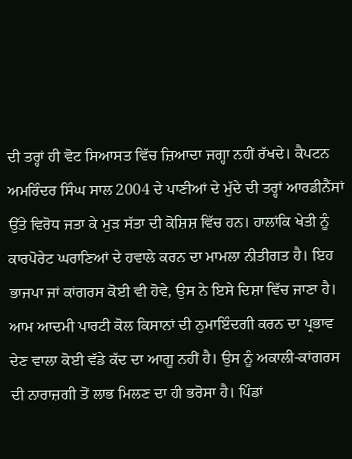ਦੀ ਤਰ੍ਹਾਂ ਹੀ ਵੋਟ ਸਿਆਸਤ ਵਿੱਚ ਜ਼ਿਆਦਾ ਜਗ੍ਹਾ ਨਹੀਂ ਰੱਖਦੇ। ਕੈਪਟਨ ਅਮਰਿੰਦਰ ਸਿੰਘ ਸਾਲ 2004 ਦੇ ਪਾਣੀਆਂ ਦੇ ਮੁੱਦੇ ਦੀ ਤਰ੍ਹਾਂ ਆਰਡੀਨੈਂਸਾਂ ਉੱਤੇ ਵਿਰੋਧ ਜਤਾ ਕੇ ਮੁੜ ਸੱਤਾ ਦੀ ਕੋਸ਼ਿਸ਼ ਵਿੱਚ ਹਨ। ਹਾਲਾਂਕਿ ਖੇਤੀ ਨੂੰ ਕਾਰਪੋਰੇਟ ਘਰਾਣਿਆਂ ਦੇ ਹਵਾਲੇ ਕਰਨ ਦਾ ਮਾਮਲਾ ਨੀਤੀਗਤ ਹੈ। ਇਹ ਭਾਜਪਾ ਜਾਂ ਕਾਂਗਰਸ ਕੋਈ ਵੀ ਹੋਵੇ, ਉਸ ਨੇ ਇਸੇ ਦਿਸ਼ਾ ਵਿੱਚ ਜਾਣਾ ਹੈ। ਆਮ ਆਦਮੀ ਪਾਰਟੀ ਕੋਲ ਕਿਸਾਨਾਂ ਦੀ ਨੁਮਾਇੰਦਗੀ ਕਰਨ ਦਾ ਪ੍ਰਭਾਵ ਦੇਣ ਵਾਲਾ ਕੋਈ ਵੱਡੇ ਕੱਦ ਦਾ ਆਗੂ ਨਹੀਂ ਹੈ। ਉਸ ਨੂੰ ਅਕਾਲੀ-ਕਾਂਗਰਸ ਦੀ ਨਾਰਾਜ਼ਗੀ ਤੋਂ ਲਾਭ ਮਿਲਣ ਦਾ ਹੀ ਭਰੋਸਾ ਹੈ। ਪਿੰਡਾਂ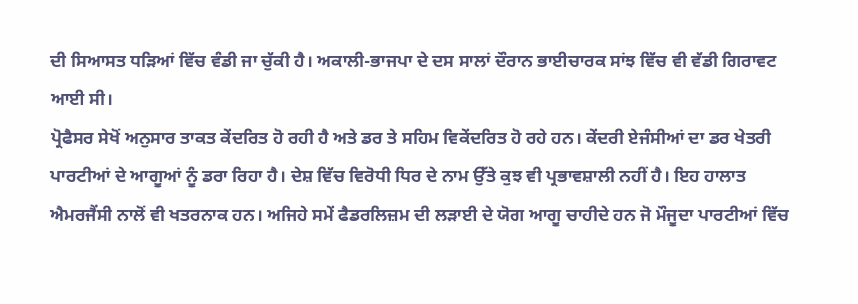ਦੀ ਸਿਆਸਤ ਧੜਿਆਂ ਵਿੱਚ ਵੰਡੀ ਜਾ ਚੁੱਕੀ ਹੈ। ਅਕਾਲੀ-ਭਾਜਪਾ ਦੇ ਦਸ ਸਾਲਾਂ ਦੌਰਾਨ ਭਾਈਚਾਰਕ ਸਾਂਝ ਵਿੱਚ ਵੀ ਵੱਡੀ ਗਿਰਾਵਟ ਆਈ ਸੀ।
ਪ੍ਰੋਫੈਸਰ ਸੇਖੋਂ ਅਨੁਸਾਰ ਤਾਕਤ ਕੇਂਦਰਿਤ ਹੋ ਰਹੀ ਹੈ ਅਤੇ ਡਰ ਤੇ ਸਹਿਮ ਵਿਕੇਂਦਰਿਤ ਹੋ ਰਹੇ ਹਨ। ਕੇਂਦਰੀ ਏਜੰਸੀਆਂ ਦਾ ਡਰ ਖੇਤਰੀ ਪਾਰਟੀਆਂ ਦੇ ਆਗੂਆਂ ਨੂੰ ਡਰਾ ਰਿਹਾ ਹੈ। ਦੇਸ਼ ਵਿੱਚ ਵਿਰੋਧੀ ਧਿਰ ਦੇ ਨਾਮ ਉੱਤੇ ਕੁਝ ਵੀ ਪ੍ਰਭਾਵਸ਼ਾਲੀ ਨਹੀਂ ਹੈ। ਇਹ ਹਾਲਾਤ ਐਮਰਜੈਂਸੀ ਨਾਲੋਂ ਵੀ ਖਤਰਨਾਕ ਹਨ। ਅਜਿਹੇ ਸਮੇਂ ਫੈਡਰਲਿਜ਼ਮ ਦੀ ਲੜਾਈ ਦੇ ਯੋਗ ਆਗੂ ਚਾਹੀਦੇ ਹਨ ਜੋ ਮੌਜੂਦਾ ਪਾਰਟੀਆਂ ਵਿੱਚ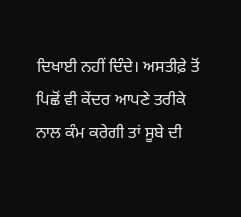ਦਿਖਾਈ ਨਹੀਂ ਦਿੰਦੇ। ਅਸਤੀਫ਼ੇ ਤੋਂ ਪਿਛੋਂ ਵੀ ਕੇਂਦਰ ਆਪਣੇ ਤਰੀਕੇ ਨਾਲ ਕੰਮ ਕਰੇਗੀ ਤਾਂ ਸੂਬੇ ਦੀ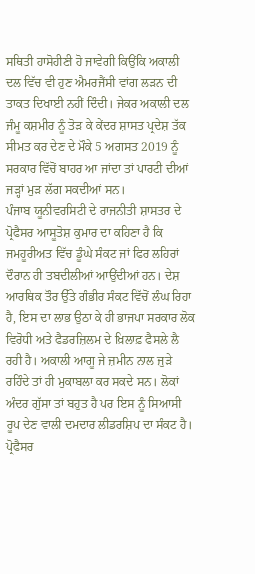ਸਥਿਤੀ ਹਾਸੋਹੀਣੀ ਹੋ ਜਾਵੇਗੀ ਕਿਉਂਕਿ ਅਕਾਲੀ ਦਲ ਵਿੱਚ ਵੀ ਹੁਣ ਐਮਰਜੈਂਸੀ ਵਾਂਗ ਲੜਨ ਦੀ ਤਾਕਤ ਦਿਖਾਈ ਨਹੀਂ ਦਿੰਦੀ। ਜੇਕਰ ਅਕਾਲੀ ਦਲ ਜੰਮੂ ਕਸ਼ਮੀਰ ਨੂੰ ਤੋੜ ਕੇ ਕੇਂਦਰ ਸ਼ਾਸਤ ਪ੍ਰਦੇਸ਼ ਤੱਕ ਸੀਮਤ ਕਰ ਦੇਣ ਦੇ ਮੌਕੇ 5 ਅਗਸਤ 2019 ਨੂੰ ਸਰਕਾਰ ਵਿੱਚੋਂ ਬਾਹਰ ਆ ਜਾਂਦਾ ਤਾਂ ਪਾਰਟੀ ਦੀਆਂ ਜੜ੍ਹਾਂ ਮੁੜ ਲੱਗ ਸਕਦੀਆਂ ਸਨ।
ਪੰਜਾਬ ਯੂਨੀਵਰਸਿਟੀ ਦੇ ਰਾਜਨੀਤੀ ਸ਼ਾਸਤਰ ਦੇ ਪ੍ਰੋਫੈਸਰ ਆਸੂਤੋਸ਼ ਕੁਮਾਰ ਦਾ ਕਹਿਣਾ ਹੈ ਕਿ ਜਮਹੂਰੀਅਤ ਵਿੱਚ ਡੂੰਘੇ ਸੰਕਟ ਜਾਂ ਫਿਰ ਲਹਿਰਾਂ ਦੌਰਾਨ ਹੀ ਤਬਦੀਲੀਆਂ ਆਉਂਦੀਆਂ ਹਨ। ਦੇਸ਼ ਆਰਥਿਕ ਤੌਰ ਉੱਤੇ ਗੰਭੀਰ ਸੰਕਟ ਵਿੱਚੋਂ ਲੰਘ ਰਿਹਾ ਹੈ, ਇਸ ਦਾ ਲਾਭ ਉਠਾ ਕੇ ਹੀ ਭਾਜਪਾ ਸਰਕਾਰ ਲੋਕ ਵਿਰੋਧੀ ਅਤੇ ਫੈਡਰਜ਼ਿਲਮ ਦੇ ਖ਼ਿਲਾਫ਼ ਫੈਸਲੇ ਲੈ ਰਹੀ ਹੈ। ਅਕਾਲੀ ਆਗੂ ਜੇ ਜ਼ਮੀਨ ਨਾਲ ਜੁੜੇ ਰਹਿੰਦੇ ਤਾਂ ਹੀ ਮੁਕਾਬਲਾ ਕਰ ਸਕਦੇ ਸਨ। ਲੋਕਾਂ ਅੰਦਰ ਗੁੱਸਾ ਤਾਂ ਬਹੁਤ ਹੈ ਪਰ ਇਸ ਨੂੰ ਸਿਆਸੀ ਰੂਪ ਦੇਣ ਵਾਲੀ ਦਮਦਾਰ ਲੀਡਰਸ਼ਿਪ ਦਾ ਸੰਕਟ ਹੈ। ਪ੍ਰੋਫੈਸਰ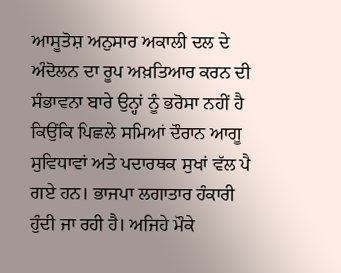ਆਸੂਤੋਸ਼ ਅਨੁਸਾਰ ਅਕਾਲੀ ਦਲ ਦੇ ਅੰਦੋਲਨ ਦਾ ਰੂਪ ਅਖ਼ਤਿਆਰ ਕਰਨ ਦੀ ਸੰਭਾਵਨਾ ਬਾਰੇ ਉਨ੍ਹਾਂ ਨੂੰ ਭਰੋਸਾ ਨਹੀਂ ਹੈ ਕਿਉਂਕਿ ਪਿਛਲੇ ਸਮਿਆਂ ਦੌਰਾਨ ਆਗੂ ਸੁਵਿਧਾਵਾਂ ਅਤੇ ਪਦਾਰਥਕ ਸੁਖਾਂ ਵੱਲ ਪੈ ਗਏ ਹਨ। ਭਾਜਪਾ ਲਗਾਤਾਰ ਹੰਕਾਰੀ ਹੁੰਦੀ ਜਾ ਰਹੀ ਹੈ। ਅਜਿਹੇ ਮੌਕੇ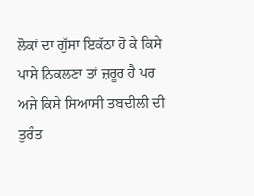ਲੋਕਾਂ ਦਾ ਗੁੱਸਾ ਇਕੱਠਾ ਹੋ ਕੇ ਕਿਸੇ ਪਾਸੇ ਨਿਕਲਣਾ ਤਾਂ ਜ਼ਰੂਰ ਹੈ ਪਰ ਅਜੇ ਕਿਸੇ ਸਿਆਸੀ ਤਬਦੀਲੀ ਦੀ ਤੁਰੰਤ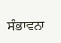ਸੰਭਾਵਨਾ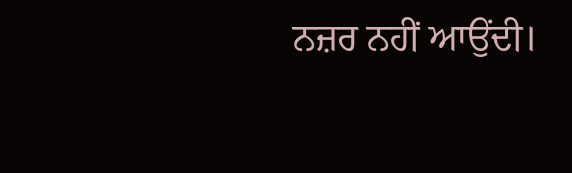ਨਜ਼ਰ ਨਹੀਂ ਆਉਂਦੀ।